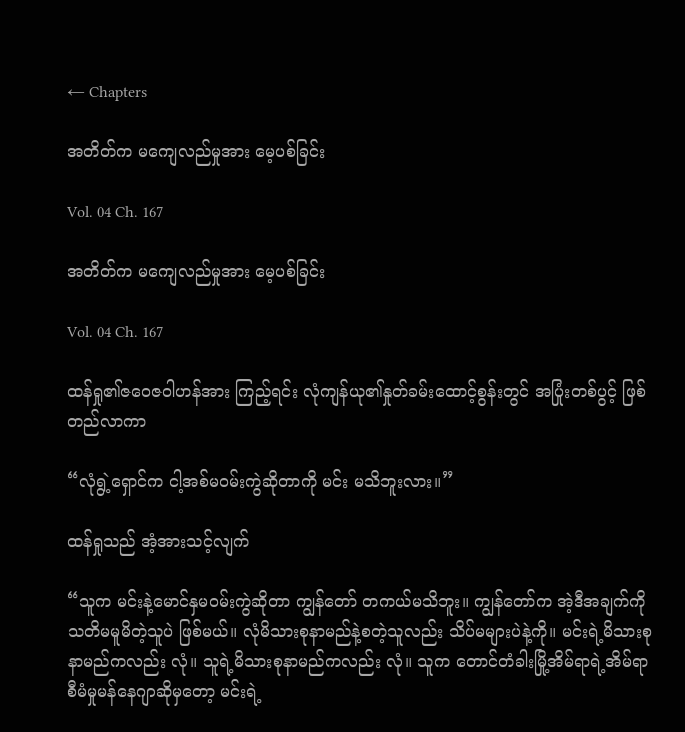← Chapters

အတိတ်က မကျေလည်မှုအား မေ့ပစ်ခြင်း

Vol. 04 Ch. 167

အတိတ်က မကျေလည်မှုအား မေ့ပစ်ခြင်း

Vol. 04 Ch. 167

ထန်ရှု၏ဇဝေဇဝါဟန်အား ကြည့်ရင်း လုံကျန်ယု၏နှုတ်ခမ်းထောင့်စွန်းတွင် အပြုံးတစ်ပွင့် ဖြစ်တည်လာကာ

“လုံရွဲ့ရှောင်က ငါ့အစ်မဝမ်းကွဲဆိုတာကို မင်း မသိဘူးလား။”

ထန်ရှုသည် အံ့အားသင့်လျက်

“သူက မင်းနဲ့မောင်နှမဝမ်းကွဲဆိုတာ ကျွန်တော် တကယ်မသိဘူး။ ကျွန်တော်က အဲ့ဒီအချက်ကို သတိမမူမိတဲ့သူပဲ ဖြစ်မယ်။ လုံမိသားစုနာမည်နဲ့စတဲ့သူလည်း သိပ်မများပဲနဲ့ကို။ မင်းရဲ့မိသားစုနာမည်ကလည်း လုံ။ သူရဲ့မိသားစုနာမည်ကလည်း လုံ။ သူက တောင်တံခါးမြို့အိမ်ရာရဲ့အိမ်ရာစီမံမှုမန်နေဂျာဆိုမှတော့ မင်းရဲ့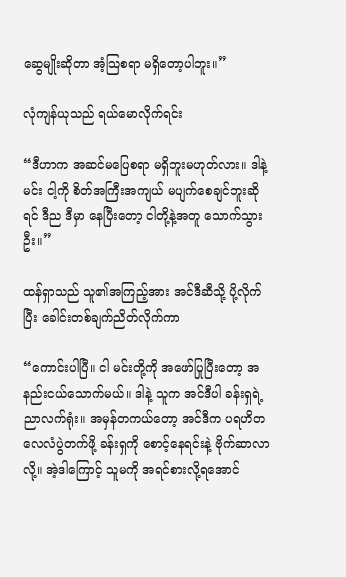ဆွေမျိုးဆိုတာ အံ့သြစရာ မရှိတော့ပါဘူး။”

လုံကျန်ယုသည် ရယ်မောလိုက်ရင်း

“ဒီဟာက အဆင်မပြေစရာ မရှိဘူးမဟုတ်လား။ ဒါနဲ့ မင်း ငါ့ကို စိတ်အကြီးအကျယ် မပျက်စေချင်ဘူးဆိုရင် ဒီည ဒီမှာ နေပြီးတော့ ငါတို့နဲ့အတူ သောက်သွားဦး။”

ထန်ရှာသည် သူ၏အကြည့်အား အင်ဒီဆီသို့ ပို့လိုက်ပြီး ခေါင်းတစ်ချက်ညိတ်လိုက်ကာ

“ကောင်းပါပြီ။ ငါ မင်းတို့ကို အဖော်ပြုပြီးတော့ အနည်းငယ်သောက်မယ်။ ဒါနဲ့ သူက အင်ဒီပါ ခန်းရှရဲ့ညာလက်ရုံး။ အမှန်တကယ်တော့ အင်ဒီက ပရဟိတလေလံပွဲတက်ဖို့ ခန်းရှကို စောင့်နေရင်းနဲ့ ဗိုက်ဆာလာလို့။ အဲ့ဒါကြောင့် သူမကို အရင်စားလို့ရအောင်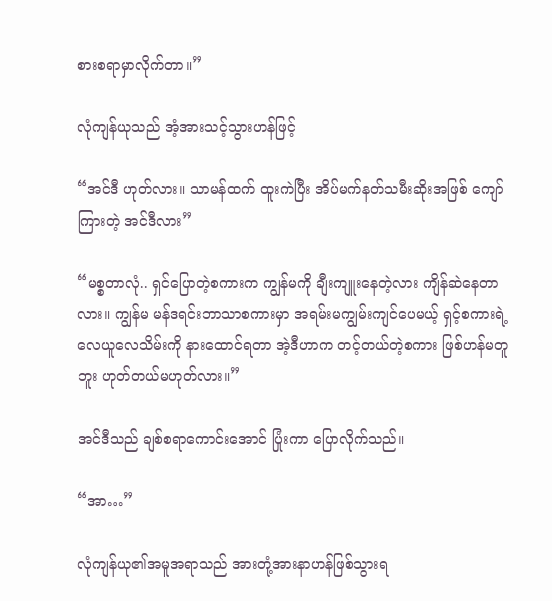စားစရာမှာလိုက်တာ။”

လုံကျန်ယုသည် အံ့အားသင့်သွားဟန်ဖြင့်

“အင်ဒီ ဟုတ်လား။ သာမန်ထက် ထူးကဲပြီး အိပ်မက်နတ်သမီးဆိုးအဖြစ် ကျော်ကြားတဲ့ အင်ဒီလား”

“မစ္စတာလုံ.. ရှင်ပြောတဲ့စကားက ကျွန်မကို ချီးကျူးနေတဲ့လား ကျိန်ဆဲနေတာလား။ ကျွန်မ မန်ဒရင်းဘာသာစကားမှာ အရမ်းမကျွမ်းကျင်ပေမယ့် ရှင့်စကားရဲ့လေယူလေသိမ်းကို နားထောင်ရတာ အဲ့ဒီဟာက တင့်တယ်တဲ့စကား ဖြစ်ဟန်မတူဘူး ဟုတ်တယ်မဟုတ်လား။”

အင်ဒီသည် ချစ်စရာကောင်းအောင် ပြုံးကာ ပြောလိုက်သည်။

“အာ…”

လုံကျန်ယု၏အမူအရာသည် အားတုံ့အားနာဟန်ဖြစ်သွားရ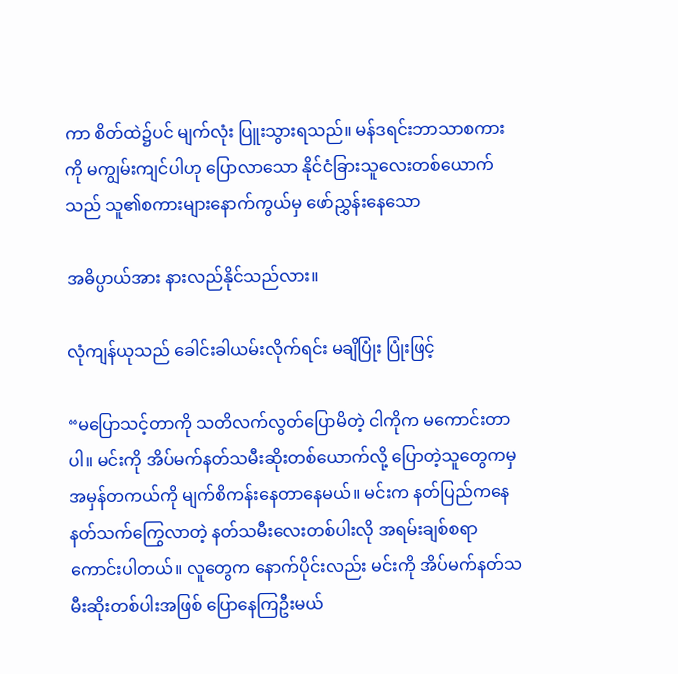ကာ စိတ်ထဲ၌ပင် မျက်လုံး ပြူးသွားရသည်။ မန်ဒရင်းဘာသာစကားကို မကျွမ်းကျင်ပါဟု ပြောလာသော နိုင်ငံခြားသူလေးတစ်ယောက်သည် သူ၏စကားများနောက်ကွယ်မှ ဖော်ညွှန်းနေသော

အဓိပ္ပာယ်အား နားလည်နိုင်သည်လား။

လုံကျန်ယုသည် ခေါင်းခါယမ်းလိုက်ရင်း မချိပြုံး ပြုံးဖြင့်

“မပြောသင့်တာကို သတိလက်လွတ်ပြောမိတဲ့ ငါကိုက မကောင်းတာပါ။ မင်းကို အိပ်မက်နတ်သမီးဆိုးတစ်ယောက်လို့ ပြောတဲ့သူတွေကမှ အမှန်တကယ်ကို မျက်စိကန်းနေတာနေမယ်။ မင်းက နတ်ပြည်ကနေ နတ်သက်ကြွေလာတဲ့ နတ်သမီးလေးတစ်ပါးလို အရမ်းချစ်စရာကောင်းပါတယ်။ လူတွေက နောက်ပိုင်းလည်း မင်းကို အိပ်မက်နတ်သမီးဆိုးတစ်ပါးအဖြစ် ပြောနေကြဦးမယ်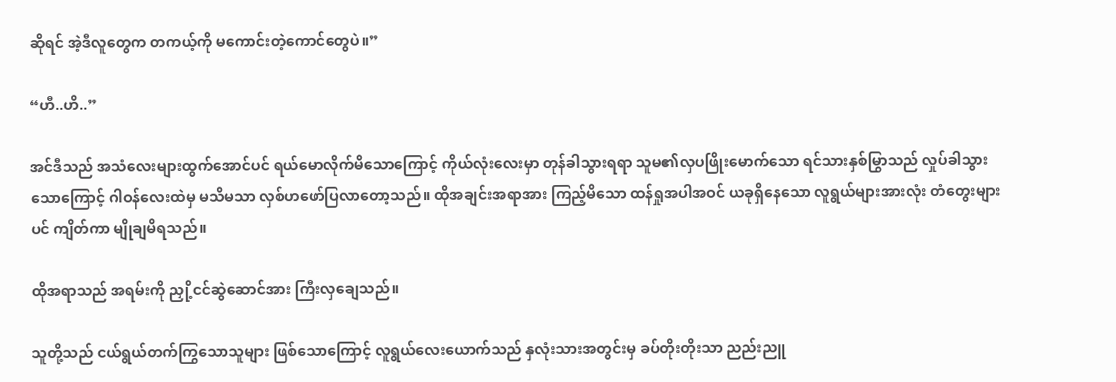ဆိုရင် အဲ့ဒီလူတွေက တကယ့်ကို မကောင်းတဲ့ကောင်တွေပဲ။”

“ဟီ..ဟိ..”

အင်ဒီသည် အသံလေးများထွက်အောင်ပင် ရယ်မောလိုက်မိသောကြောင့် ကိုယ်လုံးလေးမှာ တုန်ခါသွားရရာ သူမ၏လှပဖြိုးမောက်သော ရင်သားနှစ်မြွာသည် လှုပ်ခါသွားသောကြောင့် ဂါဝန်လေးထဲမှ မသိမသာ လှစ်ဟဖော်ပြလာတော့သည်။ ထိုအချင်းအရာအား ကြည့်မိသော ထန်ရှုအပါအဝင် ယခုရှိနေသော လူရွယ်များအားလုံး တံတွေးများပင် ကျိတ်ကာ မျိုချမိရသည်။

ထိုအရာသည် အရမ်းကို ညှို့ငင်ဆွဲဆောင်အား ကြီးလှချေသည်။

သူတို့သည် ငယ်ရွယ်တက်ကြွသောသူများ ဖြစ်သောကြောင့် လူရွယ်လေးယောက်သည် နှလုံးသားအတွင်းမှ ခပ်တိုးတိုးသာ ညည်းညူ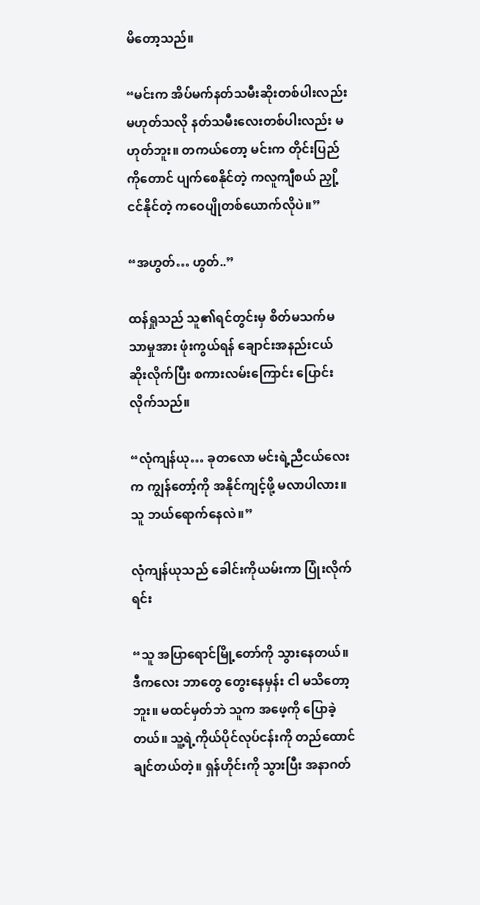မိတော့သည်။

“မင်းက အိပ်မက်နတ်သမီးဆိုးတစ်ပါးလည်း မဟုတ်သလို နတ်သမီးလေးတစ်ပါးလည်း မဟုတ်ဘူး။ တကယ်တော့ မင်းက တိုင်းပြည်ကိုတောင် ပျက်စေနိုင်တဲ့ ကလူကျီစယ် ညှို့ငင်နိုင်တဲ့ ကဝေပျိုတစ်ယောက်လိုပဲ။”

“အဟွတ်… ဟွတ်..”

ထန်ရှုသည် သူ၏ရင်တွင်းမှ စိတ်မသက်မသာမှုအား ဖုံးကွယ်ရန် ချောင်းအနည်းငယ် ဆိုးလိုက်ပြီး စကားလမ်းကြောင်း ပြောင်းလိုက်သည်။

“လုံကျန်ယု… ခုတလော မင်းရဲ့ညီငယ်လေးက ကျွန်တော့်ကို အနိုင်ကျင့်ဖို့ မလာပါလား။ သူ ဘယ်ရောက်နေလဲ။”

လုံကျန်ယုသည် ခေါင်းကိုယမ်းကာ ပြုံးလိုက်ရင်း

“သူ အပြာရောင်မြို့တော်ကို သွားနေတယ်။ ဒီကလေး ဘာတွေ တွေးနေမှန်း ငါ မသိတော့ဘူး။ မထင်မှတ်ဘဲ သူက အဖေ့ကို ပြောခဲ့တယ်။ သူ့ရဲ့ကိုယ်ပိုင်လုပ်ငန်းကို တည်ထောင်ချင်တယ်တဲ့။ ရှန်ဟိုင်းကို သွားပြီး အနာဂတ်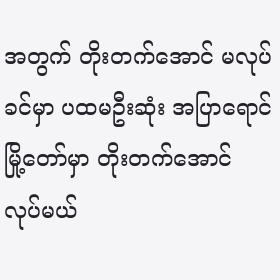အတွက် တိုးတက်အောင် မလုပ်ခင်မှာ ပထမဦးဆုံး အပြာရောင်မြို့တော်မှာ တိုးတက်အောင် လုပ်မယ်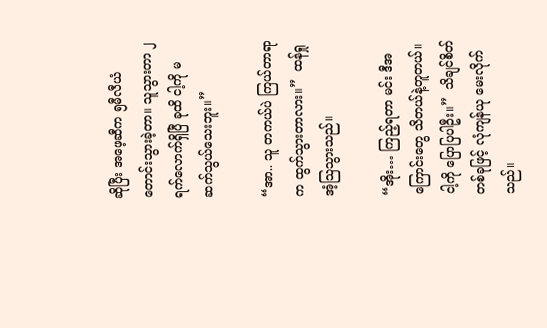ဆိုပြီး အဖေ့ဆီက ၅မီလီယံ တောင်းသွားခဲ့တာ။ သူသွားတာ ၂ရက်လောက်ရှိပြီ ခုထိ ငါ့ကို မဆက်သွယ်သေးဘူး။”

“အာ.. သူ တကယ်ပဲ ကြယ်တာရာက ထွက်သွားတာလား။”  ထန်ရှု အံ့သြသွားသည်။

“အိုး… ကြည့်ရတာ မင်း ဒီအကြောင်းတွေ သိတယ်နဲ့တူတယ်။ ငါ့ကို ပြောပြပါဦး။”  သိချင်စိတ်တစ်ခုဖြင့် လုံကျန်ယု မေးလိုက်သည်။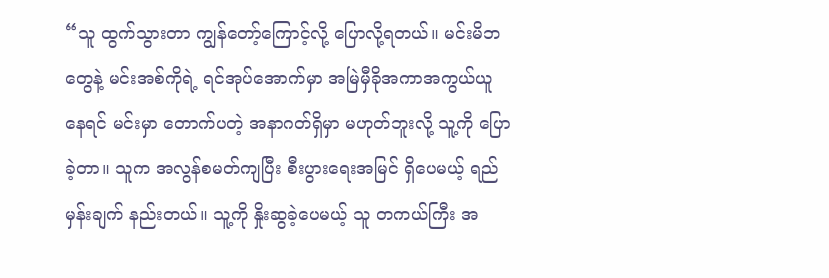“သူ ထွက်သွားတာ ကျွန်တော့်ကြောင့်လို့ ပြောလို့ရတယ်။ မင်းမိဘတွေနဲ့ မင်းအစ်ကိုရဲ့ ရင်အုပ်အောက်မှာ အမြဲမှီခိုအကာအကွယ်ယူနေရင် မင်းမှာ တောက်ပတဲ့ အနာဂတ်ရှိမှာ မဟုတ်ဘူးလို့ သူ့ကို ပြောခဲ့တာ။ သူက အလွန်စမတ်ကျပြီး စီးပွားရေးအမြင် ရှိပေမယ့် ရည်မှန်းချက် နည်းတယ်။ သူ့ကို နှိုးဆွခဲ့ပေမယ့် သူ တကယ်ကြီး အ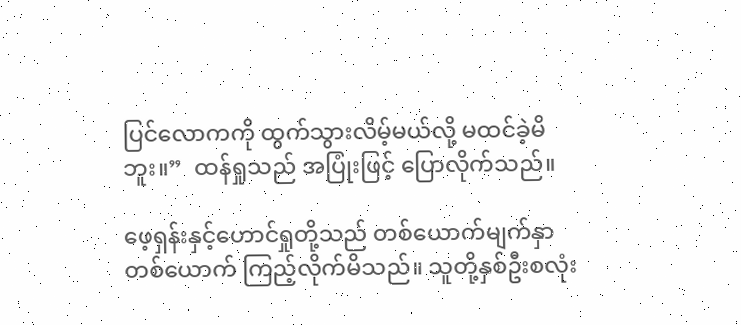ပြင်လောကကို ထွက်သွားလိမ့်မယ်လို့ မထင်ခဲ့မိဘူး။”  ထန်ရှုသည် အပြုံးဖြင့် ပြောလိုက်သည်။

ဖေ့ရှန်းနှင့်ဟောင်ရှုတို့သည် တစ်ယောက်မျက်နှာတစ်ယောက် ကြည့်လိုက်မိသည်။ သူတို့နှစ်ဦးစလုံး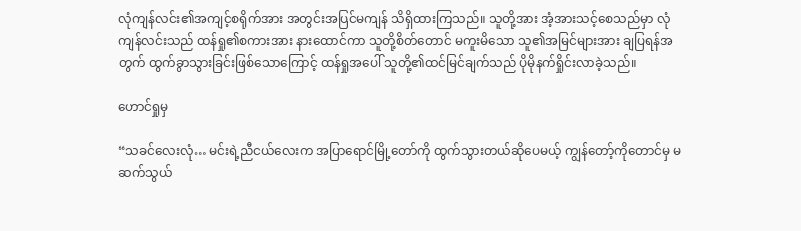လုံကျန်လင်း၏အကျင့်စရိုက်အား အတွင်းအပြင်မကျန် သိရှိထားကြသည်။ သူတို့အား အံ့အားသင့်စေသည်မှာ လုံကျန်လင်းသည် ထန်ရှု၏စကားအား နားထောင်ကာ သူတို့စိတ်တောင် မကူးမိသော သူ၏အမြင်များအား ချပြရန်အတွက် ထွက်ခွာသွားခြင်းဖြစ်သောကြောင့် ထန်ရှုအပေါ် သူတို့၏ထင်မြင်ချက်သည် ပိုမိုနက်ရှိုင်းလာခဲ့သည်။

ဟောင်ရှုမှ

“သခင်လေးလုံ… မင်းရဲ့ညီငယ်လေးက အပြာရောင်မြို့တော်ကို ထွက်သွားတယ်ဆိုပေမယ့် ကျွန်တော့်ကိုတောင်မှ မဆက်သွယ်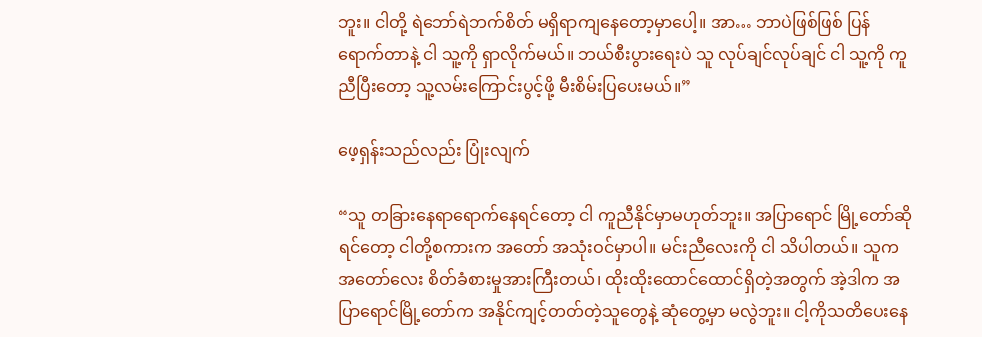ဘူး။ ငါတို့ ရဲဘော်ရဲဘက်စိတ် မရှိရာကျနေတော့မှာပေါ့။ အာ… ဘာပဲဖြစ်ဖြစ် ပြန်ရောက်တာနဲ့ ငါ သူ့ကို ရှာလိုက်မယ်။ ဘယ်စီးပွားရေးပဲ သူ လုပ်ချင်လုပ်ချင် ငါ သူ့ကို ကူညီပြီးတော့ သူ့လမ်းကြောင်းပွင့်ဖို့ မီးစိမ်းပြပေးမယ်။”

ဖေ့ရှန်းသည်လည်း ပြုံးလျက်

“သူ တခြားနေရာရောက်နေရင်တော့ ငါ ကူညီနိုင်မှာမဟုတ်ဘူး။ အပြာရောင် မြို့တော်ဆိုရင်တော့ ငါတို့စကားက အတော် အသုံးဝင်မှာပါ။ မင်းညီလေးကို ငါ သိပါတယ်။ သူက အတော်လေး စိတ်ခံစားမှုအားကြီးတယ်၊ ထိုးထိုးထောင်ထောင်ရှိတဲ့အတွက် အဲ့ဒါက အပြာရောင်မြို့တော်က အနိုင်ကျင့်တတ်တဲ့သူတွေနဲ့ ဆုံတွေ့မှာ မလွဲဘူး။ ငါ့ကိုသတိပေးနေ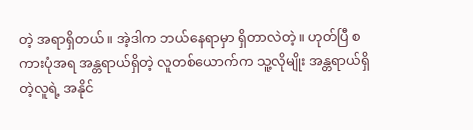တဲ့ အရာရှိတယ်။ အဲ့ဒါက ဘယ်နေရာမှာ ရှိတာလဲတဲ့။ ဟုတ်ပြီ စကားပုံအရ အန္တရာယ်ရှိတဲ့ လူတစ်ယောက်က သူ့လိုမျိုး အန္တရာယ်ရှိတဲ့လူရဲ့ အနိုင်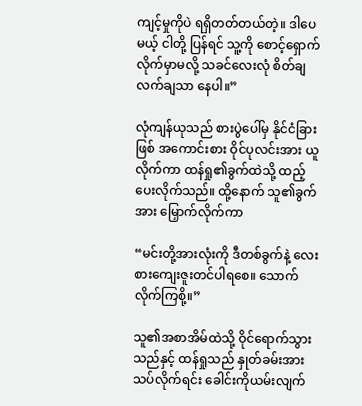ကျင့်မှုကိုပဲ ရရှိတတ်တယ်တဲ့။ ဒါပေမယ့် ငါတို့ ပြန်ရင် သူ့ကို စောင့်ရှောက်လိုက်မှာမလို့ သခင်လေးလုံ စိတ်ချလက်ချသာ နေပါ။”

လုံကျန်ယုသည် စားပွဲပေါ်မှ နိုင်ငံခြားဖြစ် အကောင်းစား ဝိုင်ပုလင်းအား ယူလိုက်ကာ ထန်ရှု၏ခွက်ထဲသို့ ထည့်ပေးလိုက်သည်။ ထို့နောက် သူ၏ခွက်အား မြှောက်လိုက်ကာ

“မင်းတို့အားလုံးကို ဒီတစ်ခွက်နဲ့ လေးစားကျေးဇူးတင်ပါရစေ။ သောက်လိုက်ကြစို့။”

သူ၏အစာအိမ်ထဲသို့ ဝိုင်ရောက်သွားသည်နှင့် ထန်ရှုသည် နှုတ်ခမ်းအား သပ်လိုက်ရင်း ခေါင်းကိုယမ်းလျက်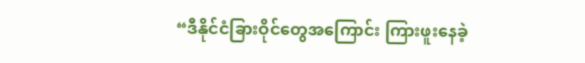“ဒီနိုင်ငံခြားဝိုင်တွေအကြောင်း ကြားဖူးနေခဲ့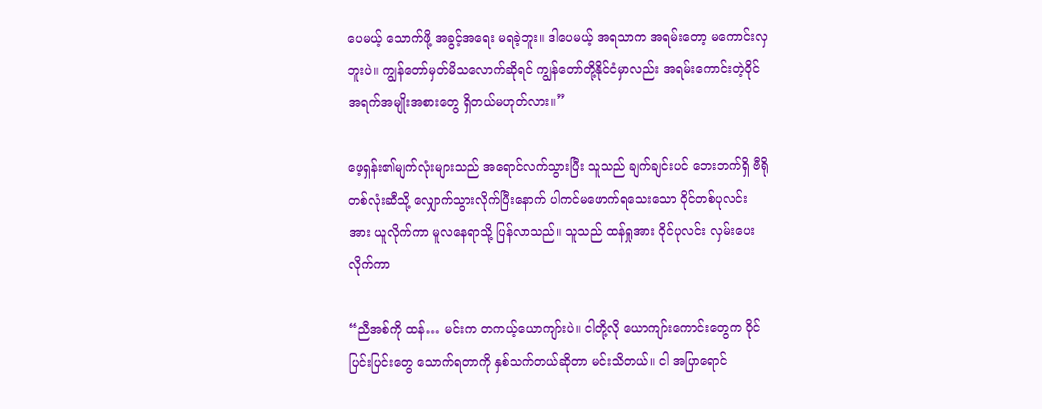ပေမယ့် သောက်ဖို့ အခွင့်အရေး မရခဲ့ဘူး။ ဒါပေမယ့် အရသာက အရမ်းတော့ မကောင်းလှဘူးပဲ။ ကျွန်တော်မှတ်မိသလောက်ဆိုရင် ကျွန်တော်တို့နိုင်ငံမှာလည်း အရမ်းကောင်းတဲ့ဝိုင် အရက်အမျိုးအစားတွေ ရှိတယ်မဟုတ်လား။”

ဖေ့ရှန်း၏မျက်လုံးများသည် အရောင်လက်သွားပြီး သူသည် ချက်ချင်းပင် ဘေးဘက်ရှိ ဗီရိုတစ်လုံးဆီသို့ လျှောက်သွားလိုက်ပြီးနောက် ပါကင်မဖောက်ရသေးသော ဝိုင်တစ်ပုလင်းအား ယူလိုက်ကာ မူလနေရာသို့ ပြန်လာသည်။ သူသည် ထန်ရှုအား ဝိုင်ပုလင်း လှမ်းပေးလိုက်ကာ

“ညီအစ်ကို ထန်… မင်းက တကယ့်ယောကျာ်းပဲ။ ငါတို့လို ယောကျာ်းကောင်းတွေက ဝိုင်ပြင်းပြင်းတွေ သောက်ရတာကို နှစ်သက်တယ်ဆိုတာ မင်းသိတယ်။ ငါ အပြာရောင်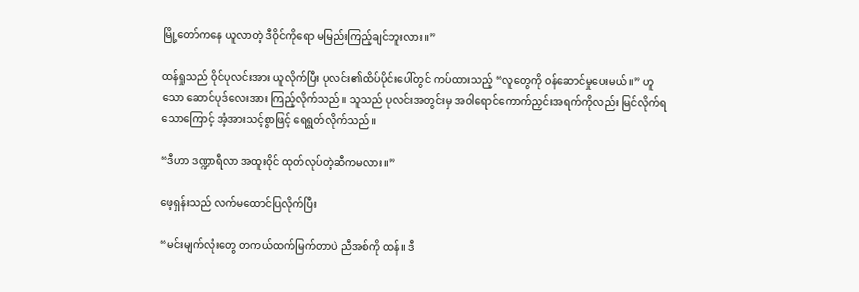မြို့တော်ကနေ ယူလာတဲ့ ဒီဝိုင်ကိုရော မမြည်းကြည့်ချင်ဘူးလား။”

ထန်ရှုသည် ဝိုင်ပုလင်းအား ယူလိုက်ပြီး ပုလင်း၏ထိပ်ပိုင်းပေါ်တွင် ကပ်ထားသည့် “လူတွေကို ဝန်ဆောင်မှုပေးမယ်။” ဟူသော ဆောင်ပုဒ်လေးအား ကြည့်လိုက်သည်။ သူသည် ပုလင်းအတွင်းမှ အဝါရောင်ကောက်ညှင်းအရက်ကိုလည်း မြင်လိုက်ရသောကြောင့် အံ့အားသင့်စွာဖြင့် ရေရွတ်လိုက်သည်။

“ဒီဟာ ဒဏ္ဍာရီလာ အထူးဝိုင် ထုတ်လုပ်တဲ့ဆီကမလား။”

ဖေ့ရှန်းသည် လက်မထောင်ပြလိုက်ပြီး

“မင်းမျက်လုံးတွေ တကယ်ထက်မြက်တာပဲ ညီအစ်ကို ထန်။ ဒီ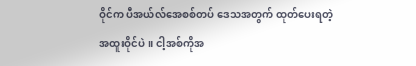ဝိုင်က ပီအယ်လ်အေစစ်တပ် ဒေသအတွက် ထုတ်ပေးရတဲ့ အထူးဝိုင်ပဲ။ ငါ့အစ်ကိုအ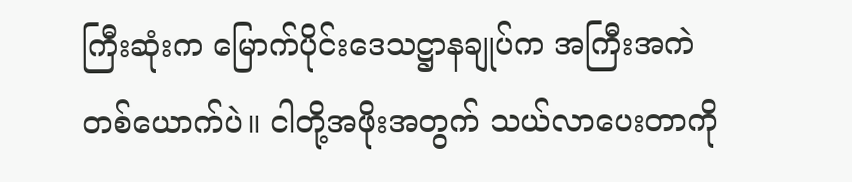ကြီးဆုံးက မြောက်ပိုင်းဒေသဋ္ဌာနချုပ်က အကြီးအကဲတစ်ယောက်ပဲ။ ငါတို့အဖိုးအတွက် သယ်လာပေးတာကို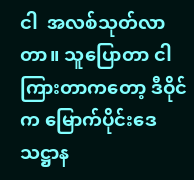ငါ  အလစ်သုတ်လာတာ။ သူပြောတာ ငါကြားတာကတော့ ဒီဝိုင်က မြောက်ပိုင်းဒေသဋ္ဌာန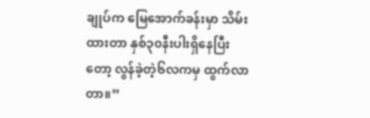ချုပ်က မြေအောက်ခန်းမှာ သိမ်းထားတာ နှစ်၃၀နီးပါးရှိနေပြီးတော့ လွန်ခဲ့တဲ့၆လကမှ ထွက်လာတာ။”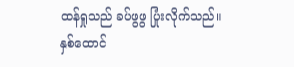ထန်ရှုသည် ခပ်ဖွဖွ ပြုံးလိုက်သည်။ နှစ်ထောင်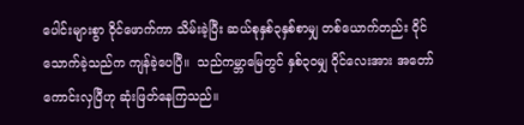ပေါင်းများစွာ ဝိုင်ဖောက်ကာ သိမ်းခဲ့ပြီး ဆယ်စုနှစ်၃နှစ်စာမျှ တစ်ယောက်တည်း ဝိုင်သောက်ခဲ့သည်က ကျန်ခဲ့ပေပြီ။  သည်ကမ္ဘာမြေတွင် နှစ်၃၀မျှ ဝိုင်လေးအား အတော်ကောင်းလှပြီဟု ဆုံးဖြတ်နေကြသည်။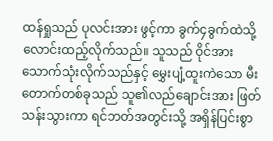ထန်ရှုသည် ပုလင်းအား ဖွင့်ကာ ခွက်၄ခွက်ထဲသို့ လောင်းထည့်လိုက်သည်။ သူသည် ဝိုင်အား သောက်သုံးလိုက်သည်နှင့် မွှေးပျံ့ထူးကဲသော မီးတောက်တစ်ခုသည် သူ၏လည်ချောင်းအား ဖြတ်သန်းသွားကာ ရင်ဘတ်အတွင်းသို့ အရှိန်ပြင်းစွာ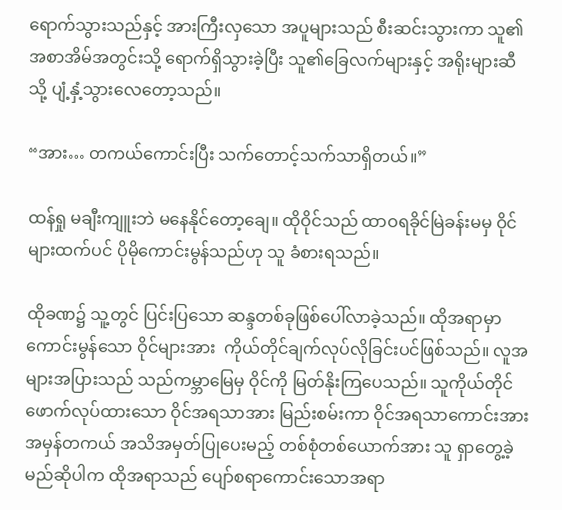ရောက်သွားသည်နှင့် အားကြီးလှသော အပူများသည် စီးဆင်းသွားကာ သူ၏အစာအိမ်အတွင်းသို့ ရောက်ရှိသွားခဲ့ပြီး သူ၏ခြေလက်များနှင့် အရိုးများဆီသို့ ပျံ့နှံ့သွားလေတော့သည်။

“အား… တကယ်ကောင်းပြီး သက်တောင့်သက်သာရှိတယ်။”

ထန်ရှု မချီးကျူးဘဲ မနေနိုင်တော့ချေ။ ထိုဝိုင်သည် ထာဝရခိုင်မြဲခန်းမမှ ဝိုင်များထက်ပင် ပိုမိုကောင်းမွန်သည်ဟု သူ ခံစားရသည်။

ထိုခဏ၌ သူ့တွင် ပြင်းပြသော ဆန္ဒတစ်ခုဖြစ်ပေါ်လာခဲ့သည်။ ထိုအရာမှာ  ကောင်းမွန်သော ဝိုင်များအား  ကိုယ်တိုင်ချက်လုပ်လိုခြင်းပင်ဖြစ်သည်။ လူအများအပြားသည် သည်ကမ္ဘာမြေမှ ဝိုင်ကို မြတ်နိုးကြပေသည်။ သူကိုယ်တိုင် ဖောက်လုပ်ထားသော ဝိုင်အရသာအား မြည်းစမ်းကာ ဝိုင်အရသာကောင်းအား အမှန်တကယ် အသိအမှတ်ပြုပေးမည့် တစ်စုံတစ်ယောက်အား သူ ရှာတွေ့ခဲ့မည်ဆိုပါက ထိုအရာသည် ပျော်စရာကောင်းသောအရာ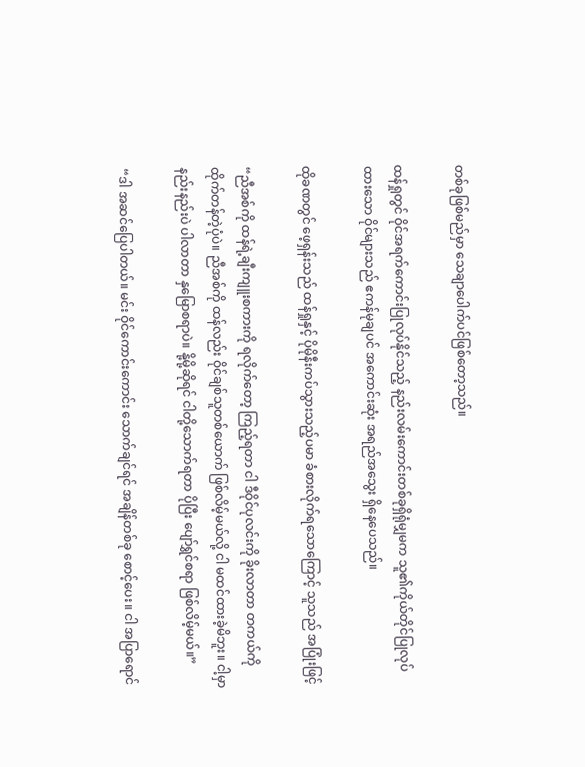တစ်ခုဖြစ်မည်မှာ သေချာပေါက်ပင်ဖြစ်တော့သည်။

ထန်ရှုတွင် ဝိုင်အရက်ကောင်းပြုလုပ်နိုင်သည့် နည်းလမ်းကောင်းတစ်ခုရှိရုံမျှမက သူ၏ကိုယ်တိုင်ပြုလုပ်ထားသော ဝိုင်များသည် ဧကန်မုချပင် အကောင်းဆုံး အရည်အသွေး ရှိနေပေသည်။

ထိုခဏတွင် ဖေ့ရှန်းသည် ထန်ရှုနှင့် ပိုမိုနီးကပ်သွားသည့်ပမာ ခံစားလိုက်ရသောကြောင့် သူသည် အပြုံးဖြင့်

“ညီအစ်ကို ထန်ရဲ့ချီးကျူးစကားကို ရလိုက်တော့ ကြည့်ရတာ ငါ ဒီဝိုင်ပုလင်းကို ခိုးလာတာ တကယ်ကို ထိုက်တန်တဲ့ပုံပဲ။ ညီအစ်ကို ထန်လည်း ဝိုင်ချစ်သူတစ်ယောက် ဖြစ်လိမ့်မယ်လို့ ငါ မထင်ထားခဲ့မိဘူး။ ငါ့မှာ နည်းနည်းပဲ ပါလာတာ နှမြောစရာပဲ။ နို့မို့ဆိုရင် ငါတို့သောက်ရတာ ပိုပြီး ပျော်ရွှင်စရာ ဖြစ်လိမ့်မယ်။”

“ဒါ အဆင်ပြေပါတယ်။ မင်း ဝိုင်ကောင်းကောင်း သောက်ချင်ရင် အချိန်တစ်ခု စောင့်ပေး။ ငါ အပြာရောင်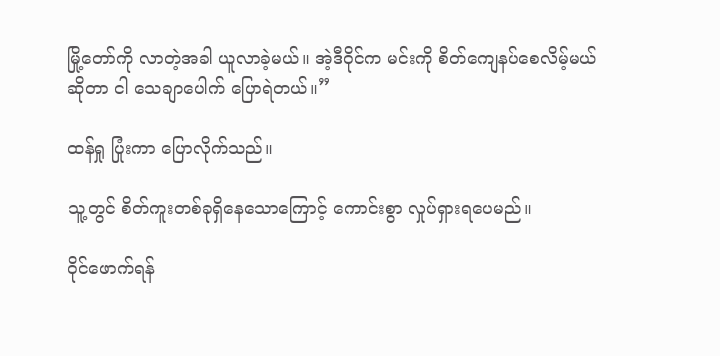မြို့တော်ကို လာတဲ့အခါ ယူလာခဲ့မယ်။ အဲ့ဒီဝိုင်က မင်းကို စိတ်ကျေနပ်စေလိမ့်မယ်ဆိုတာ ငါ သေချာပေါက် ပြောရဲတယ်။”

ထန်ရှု ပြုံးကာ ပြောလိုက်သည်။

သူ့တွင် စိတ်ကူးတစ်ခုရှိနေသောကြောင့် ကောင်းစွာ လှုပ်ရှားရပေမည်။

ဝိုင်ဖောက်ရန်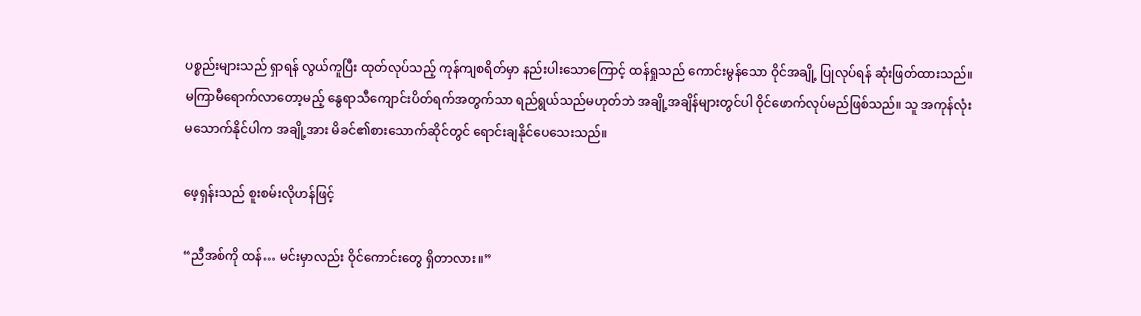ပစ္စည်းများသည် ရှာရန် လွယ်ကူပြီး ထုတ်လုပ်သည့် ကုန်ကျစရိတ်မှာ နည်းပါးသောကြောင့် ထန်ရှုသည် ကောင်းမွန်သော ဝိုင်အချို့ ပြုလုပ်ရန် ဆုံးဖြတ်ထားသည်။ မကြာမီရောက်လာတော့မည့် နွေရာသီကျောင်းပိတ်ရက်အတွက်သာ ရည်ရွယ်သည်မဟုတ်ဘဲ အချို့အချိန်များတွင်ပါ ဝိုင်ဖောက်လုပ်မည်ဖြစ်သည်။ သူ အကုန်လုံး မသောက်နိုင်ပါက အချို့အား မိခင်၏စားသောက်ဆိုင်တွင် ရောင်းချနိုင်ပေသေးသည်။

ဖေ့ရှန်းသည် စူးစမ်းလိုဟန်ဖြင့်

“ညီအစ်ကို ထန်… မင်းမှာလည်း ဝိုင်ကောင်းတွေ ရှိတာလား။”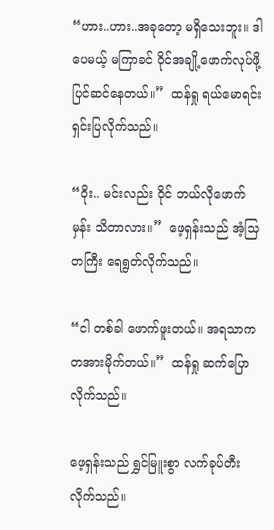“ဟား..ဟား..အခုတော့ မရှိသေးဘူး။ ဒါပေမယ့် မကြာခင် ဝိုင်အချို့ဖောက်လုပ်ဖို့ ပြင်ဆင်နေတယ်။”  ထန်ရှု ရယ်မောရင်း ရှင်းပြလိုက်သည်။

“ဝိုး.. မင်းလည်း ဝိုင် ဘယ်လိုဖောက်မှန်း သိတာလား။”  ဖေ့ရှန်းသည် အံ့သြတကြီး ရေရွတ်လိုက်သည်။

“ငါ တစ်ခါ ဖောက်ဖူးတယ်။ အရသာက တအားမိုက်တယ်။”  ထန်ရှု ဆက်ပြောလိုက်သည်။

ဖေ့ရှန်းသည် ရွှင်မြူးစွာ လက်ခုပ်တီးလိုက်သည်။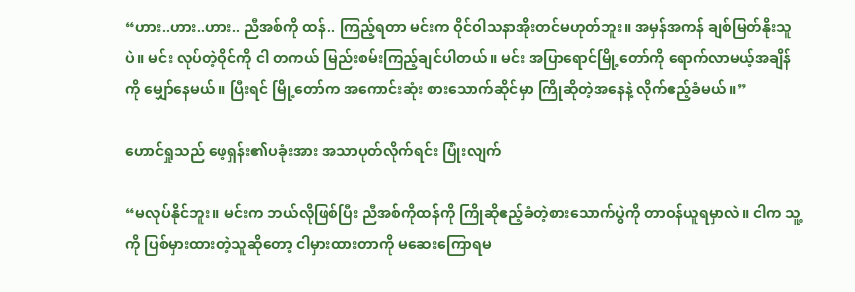“ဟား..ဟား..ဟား.. ညီအစ်ကို ထန်.. ကြည့်ရတာ မင်းက ဝိုင်ဝါသနာအိုးတင်မဟုတ်ဘူး။ အမှန်အကန် ချစ်မြတ်နိုးသူပဲ။ မင်း လုပ်တဲ့ဝိုင်ကို ငါ တကယ် မြည်းစမ်းကြည့်ချင်ပါတယ်။ မင်း အပြာရောင်မြို့တော်ကို ရောက်လာမယ့်အချိန်ကို မျှော်နေမယ်။ ပြီးရင် မြို့တော်က အကောင်းဆုံး စားသောက်ဆိုင်မှာ ကြိုဆိုတဲ့အနေနဲ့ လိုက်ဧည့်ခံမယ်။”

ဟောင်ရှုသည် ဖေ့ရှန်း၏ပခုံးအား အသာပုတ်လိုက်ရင်း ပြုံးလျက်

“မလုပ်နိုင်ဘူး။ မင်းက ဘယ်လိုဖြစ်ပြီး ညီအစ်ကိုထန်ကို ကြိုဆိုဧည့်ခံတဲ့စားသောက်ပွဲကို တာဝန်ယူရမှာလဲ။ ငါက သူ့ကို ပြစ်မှားထားတဲ့သူဆိုတော့ ငါမှားထားတာကို မဆေးကြောရမ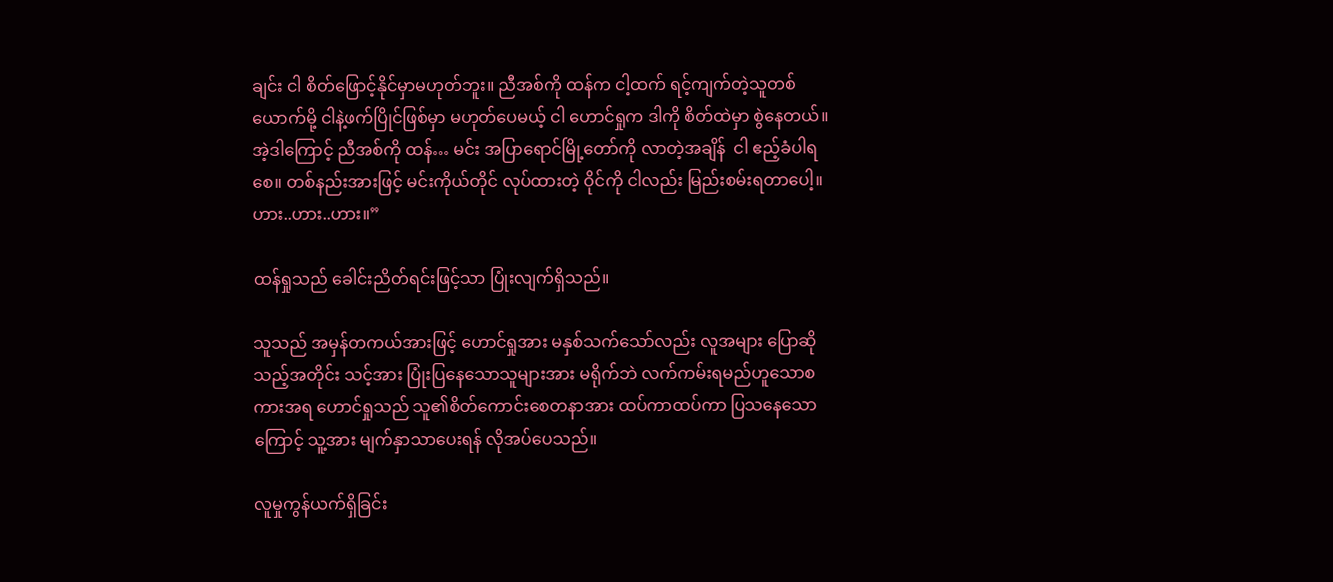ချင်း ငါ စိတ်ဖြောင့်နိုင်မှာမဟုတ်ဘူး။ ညီအစ်ကို ထန်က ငါ့ထက် ရင့်ကျက်တဲ့သူတစ်ယောက်မို့ ငါနဲ့ဖက်ပြိုင်ဖြစ်မှာ မဟုတ်ပေမယ့် ငါ ဟောင်ရှုက ဒါကို စိတ်ထဲမှာ စွဲနေတယ်။ အဲ့ဒါကြောင့် ညီအစ်ကို ထန်… မင်း အပြာရောင်မြို့တော်ကို လာတဲ့အချိန်  ငါ ဧည့်ခံပါရစေ။ တစ်နည်းအားဖြင့် မင်းကိုယ်တိုင် လုပ်ထားတဲ့ ဝိုင်ကို ငါလည်း မြည်းစမ်းရတာပေါ့။ ဟား..ဟား..ဟား။”

ထန်ရှုသည် ခေါင်းညိတ်ရင်းဖြင့်သာ ပြုံးလျက်ရှိသည်။

သူသည် အမှန်တကယ်အားဖြင့် ဟောင်ရှုအား မနှစ်သက်သော်လည်း လူအများ ပြောဆိုသည့်အတိုင်း သင့်အား ပြုံးပြနေသောသူများအား မရိုက်ဘဲ လက်ကမ်းရမည်ဟူသောစကားအရ ဟောင်ရှုသည် သူ၏စိတ်ကောင်းစေတနာအား ထပ်ကာထပ်ကာ ပြသနေသောကြောင့် သူ့အား မျက်နှာသာပေးရန် လိုအပ်ပေသည်။

လူမှုကွန်ယက်ရှိခြင်း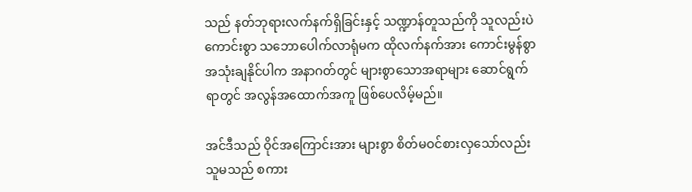သည် နတ်ဘုရားလက်နက်ရှိခြင်းနှင့် သဏ္ဍာန်တူသည်ကို သူလည်းပဲ ကောင်းစွာ သဘောပေါက်လာရုံမက ထိုလက်နက်အား ကောင်းမွန်စွာ အသုံးချနိုင်ပါက အနာဂတ်တွင် များစွာသောအရာများ ဆောင်ရွက်ရာတွင် အလွန်အထောက်အကူ ဖြစ်ပေလိမ့်မည်။

အင်ဒီသည် ဝိုင်အကြောင်းအား များစွာ စိတ်မဝင်စားလှသော်လည်း သူမသည် စကား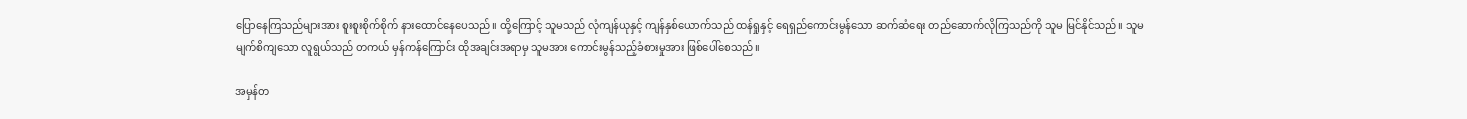ပြောနေကြသည်များအား စူးစူးစိုက်စိုက် နားထောင်နေပေသည်။ ထို့ကြောင့် သူမသည် လုံကျန်ယုနှင့် ကျန်နှစ်ယောက်သည် ထန်ရှုနှင့် ရေရှည်ကောင်းမွန်သော ဆက်ဆံရေး တည်ဆောက်လိုကြသည်ကို သူမ မြင်နိုင်သည်။ သူမ မျက်စိကျသော လူရွယ်သည် တကယ် မှန်ကန်ကြောင်း ထိုအချင်းအရာမှ သူမအား ကောင်းမွန်သည့်ခံစားမှုအား ဖြစ်ပေါ်စေသည်။

အမှန်တ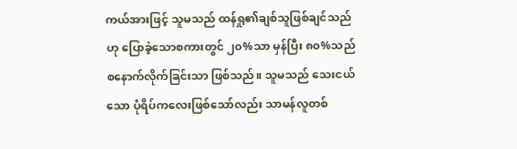ကယ်အားဖြင့် သူမသည် ထန်ရှု၏ချစ်သူဖြစ်ချင်သည်ဟု ပြောခဲ့သောစကားတွင် ၂၀%သာ မှန်ပြီး ၈၀%သည် စနောက်လိုက်ခြင်းသာ ဖြစ်သည်။ သူမသည် သေးငယ်သော ပုံရိပ်ကလေးဖြစ်သော်လည်း သာမန်လူတစ်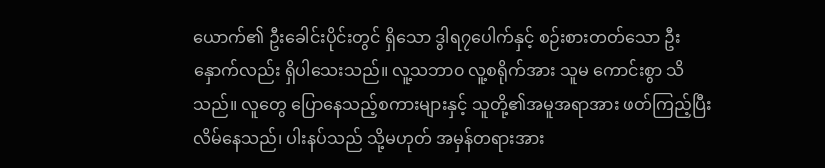ယောက်၏ ဦးခေါင်းပိုင်းတွင် ရှိသော ဒွါရ၇ပေါက်နှင့် စဉ်းစားတတ်သော ဦးနှောက်လည်း ရှိပါသေးသည်။ လူ့သဘာ၀ လူ့စရိုက်အား သူမ ကောင်းစွာ သိသည်။ လူတွေ ပြောနေသည့်စကားများနှင့် သူတို့၏အမူအရာအား ဖတ်ကြည့်ပြီး လိမ်နေသည်၊ ပါးနပ်သည် သို့မဟုတ် အမှန်တရားအား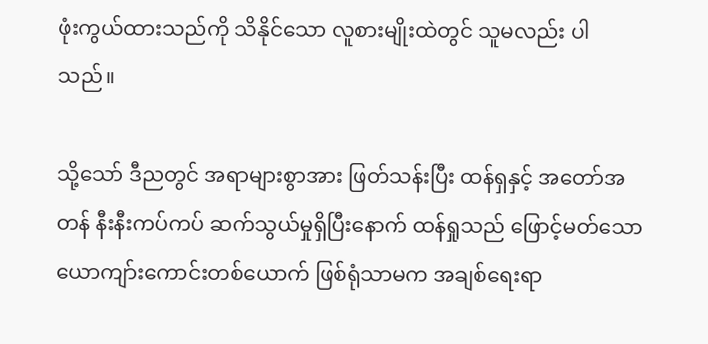ဖုံးကွယ်ထားသည်ကို သိနိုင်သော လူစားမျိုးထဲတွင် သူမလည်း ပါသည်။

သို့သော် ဒီညတွင် အရာများစွာအား ဖြတ်သန်းပြီး ထန်ရှနှင့် အတော်အတန် နီးနီးကပ်ကပ် ဆက်သွယ်မှုရှိပြီးနောက် ထန်ရှုသည် ဖြောင့်မတ်သော ယောကျာ်းကောင်းတစ်ယောက် ဖြစ်ရုံသာမက အချစ်ရေးရာ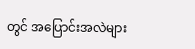တွင် အပြောင်းအလဲများ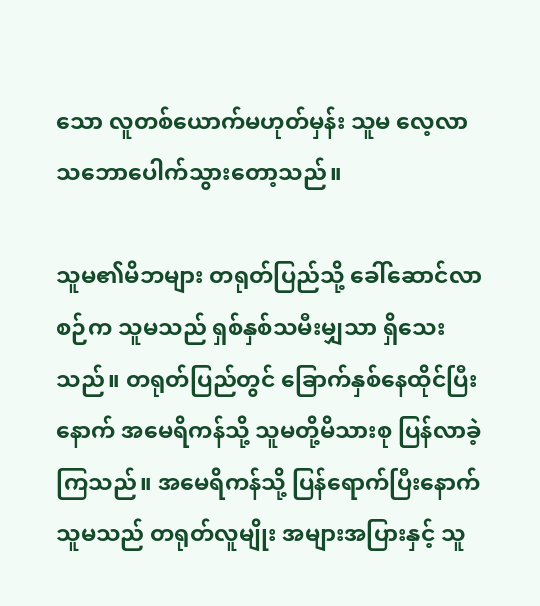သော လူတစ်ယောက်မဟုတ်မှန်း သူမ လေ့လာ သဘောပေါက်သွားတော့သည်။

သူမ၏မိဘများ တရုတ်ပြည်သို့ ခေါ်ဆောင်လာစဉ်က သူမသည် ရှစ်နှစ်သမီးမျှသာ ရှိသေးသည်။ တရုတ်ပြည်တွင် ခြောက်နှစ်နေထိုင်ပြီးနောက် အမေရိကန်သို့ သူမတို့မိသားစု ပြန်လာခဲ့ကြသည်။ အမေရိကန်သို့ ပြန်ရောက်ပြီးနောက် သူမသည် တရုတ်လူမျိုး အများအပြားနှင့် သူ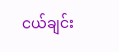ငယ်ချင်း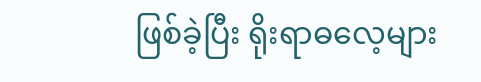ဖြစ်ခဲ့ပြီး ရိုးရာဓလေ့များ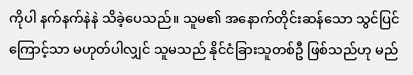ကိုပါ နက်နက်နဲနဲ သိခဲ့ပေသည်။ သူမ၏ အနောက်တိုင်းဆန်သော သွင်ပြင်ကြောင့်သာ မဟုတ်ပါလျှင် သူမသည် နိုင်ငံခြားသူတစ်ဦ ဖြစ်သည်ဟု မည်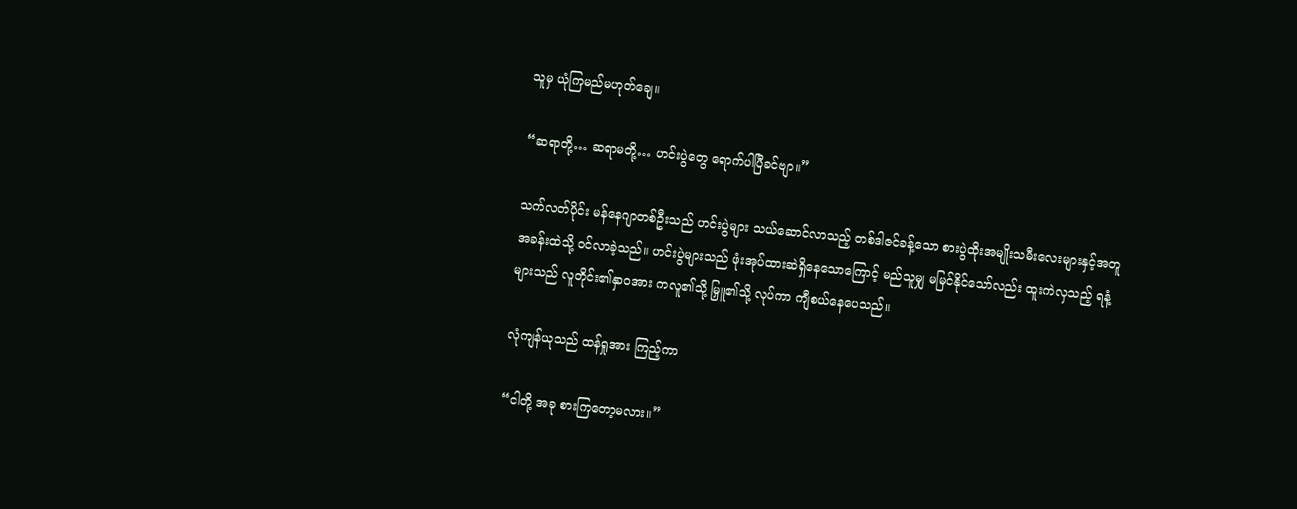သူမှ ယုံကြမည်မဟုတ်ချေ။

“ဆရာတို့… ဆရာမတို့… ဟင်းပွဲတွေ ရောက်ပါပြီခင်ဗျာ။”

သက်လတ်ပိုင်း မန်နေဂျာတစ်ဦးသည် ဟင်းပွဲများ သယ်ဆောင်လာသည့် တစ်ဒါဇင်ခန့်သော စားပွဲထိုးအမျိုးသမီးလေးများနှင့်အတူ အခန်းထဲသို့ ဝင်လာခဲ့သည်။ ဟင်းပွဲများသည် ဖုံးအုပ်ထားဆဲရှိနေသောကြောင့် မည်သူမျှ မမြင်နိုင်သော်လည်း ထူးကဲလှသည့် ရနံ့များသည် လူတိုင်း၏နှာဝအား ကလူ၏သို့ မြှူ၏သို့ လုပ်ကာ ကျီစယ်နေပေသည်။

လုံကျန်ယုသည် ထန်ရှုအား ကြည့်ကာ

“ငါတို့ အခု စားကြတော့မလား။”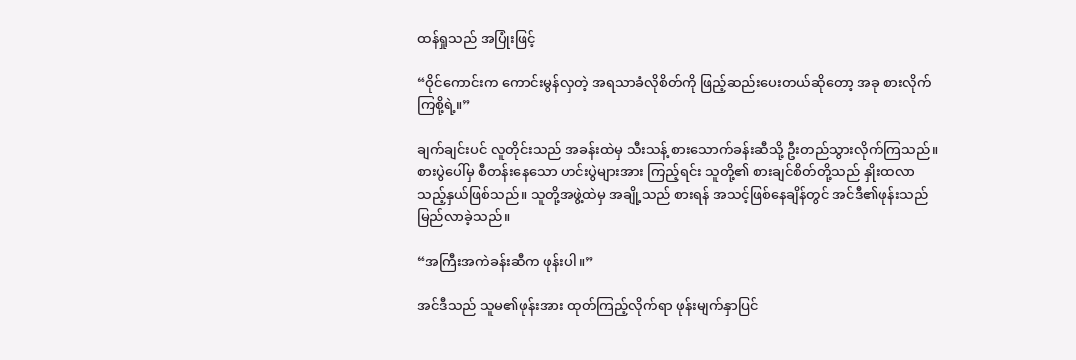ထန်ရှုသည် အပြုံးဖြင့်

“ဝိုင်ကောင်းက ကောင်းမွန်လှတဲ့ အရသာခံလိုစိတ်ကို ဖြည့်ဆည်းပေးတယ်ဆိုတော့ အခု စားလိုက်ကြစို့ရဲ့။”

ချက်ချင်းပင် လူတိုင်းသည် အခန်းထဲမှ သီးသန့် စားသောက်ခန်းဆီသို့ ဦးတည်သွားလိုက်ကြသည်။ စားပွဲပေါ်မှ စီတန်းနေသော ဟင်းပွဲများအား ကြည့်ရင်း သူတို့၏ စားချင်စိတ်တို့သည် နှိုးထလာသည့်နှယ်ဖြစ်သည်။ သူတို့အဖွဲ့ထဲမှ အချို့သည် စားရန် အသင့်ဖြစ်နေချိန်တွင် အင်ဒီ၏ဖုန်းသည် မြည်လာခဲ့သည်။

“အကြီးအကဲခန်းဆီက ဖုန်းပါ။”

အင်ဒီသည် သူမ၏ဖုန်းအား ထုတ်ကြည့်လိုက်ရာ ဖုန်းမျက်နှာပြင်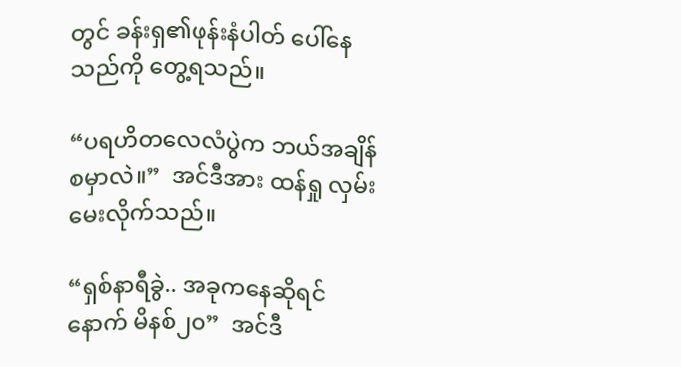တွင် ခန်းရှ၏ဖုန်းနံပါတ် ပေါ်နေသည်ကို တွေ့ရသည်။

“ပရဟိတလေလံပွဲက ဘယ်အချိန် စမှာလဲ။”  အင်ဒီအား ထန်ရှု လှမ်းမေးလိုက်သည်။

“ရှစ်နာရီခွဲ.. အခုကနေဆိုရင် နောက် မိနစ်၂၀”  အင်ဒီ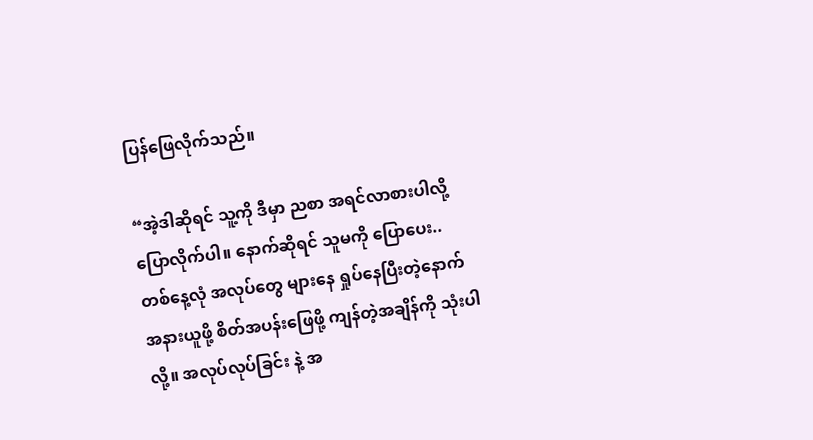ပြန်ဖြေလိုက်သည်။

“အဲ့ဒါဆိုရင် သူ့ကို ဒီမှာ ညစာ အရင်လာစားပါလို့ ပြောလိုက်ပါ။ နောက်ဆိုရင် သူမကို ပြောပေး.. တစ်နေ့လုံ အလုပ်တွေ များနေ ရှုပ်နေပြီးတဲ့နောက် အနားယူဖို့ စိတ်အပန်းဖြေဖို့ ကျန်တဲ့အချိန်ကို သုံးပါလို့။ အလုပ်လုပ်ခြင်း နဲ့ အ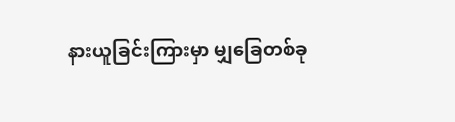နားယူခြင်းကြားမှာ မျှခြေတစ်ခု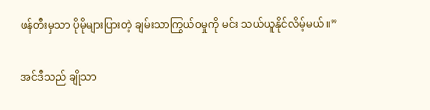ဖန်တီးမှသာ ပိုမိုများပြားတဲ့ ချမ်းသာကြွယ်ဝမှုကို မင်း သယ်ယူနိုင်လိမ့်မယ်။”

အင်ဒီသည် ချိုသာ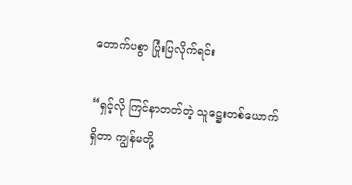တောက်ပစွာ ပြုံးပြလိုက်ရင်း

“ရှင့်လို ကြင်နာတတ်တဲ့ သူဋ္ဌေးတစ်ယောက်ရှိတာ ကျွန်မတို့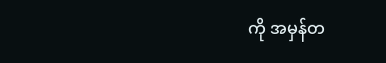ကို အမှန်တ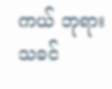ကယ် ဘုရားသခင်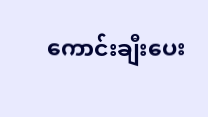ကောင်းချီးပေး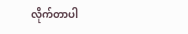လိုက်တာပါ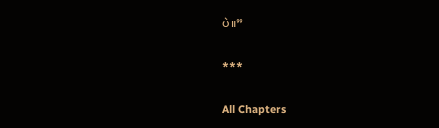ပဲ။”

***

All Chapters